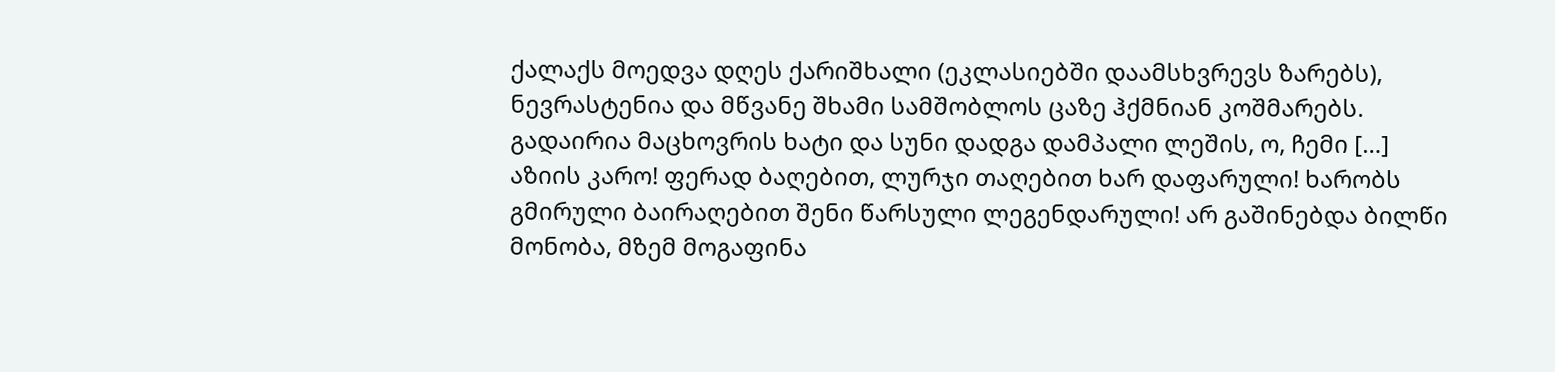ქალაქს მოედვა დღეს ქარიშხალი (ეკლასიებში დაამსხვრევს ზარებს), ნევრასტენია და მწვანე შხამი სამშობლოს ცაზე ჰქმნიან კოშმარებს. გადაირია მაცხოვრის ხატი და სუნი დადგა დამპალი ლეშის, ო, ჩემი […]
აზიის კარო! ფერად ბაღებით, ლურჯი თაღებით ხარ დაფარული! ხარობს გმირული ბაირაღებით შენი წარსული ლეგენდარული! არ გაშინებდა ბილწი მონობა, მზემ მოგაფინა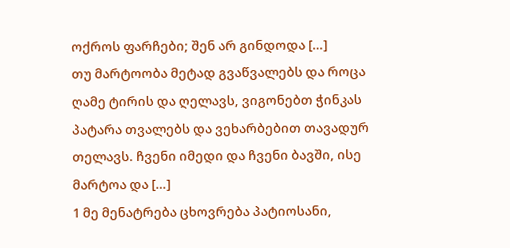ოქროს ფარჩები; შენ არ გინდოდა […]
თუ მარტოობა მეტად გვაწვალებს და როცა ღამე ტირის და ღელავს, ვიგონებთ ჭინკას პატარა თვალებს და ვეხარბებით თავადურ თელავს. ჩვენი იმედი და ჩვენი ბავში, ისე მარტოა და […]
1 მე მენატრება ცხოვრება პატიოსანი,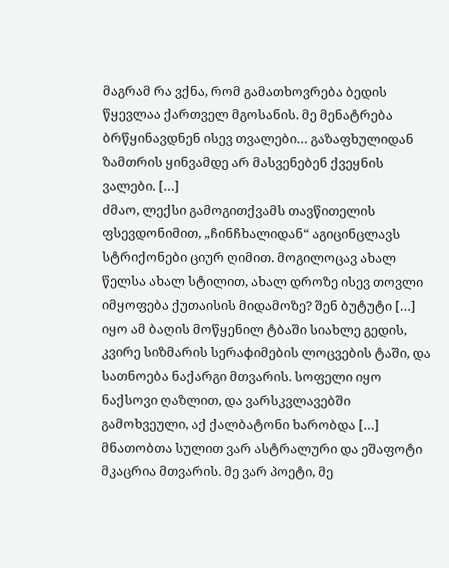მაგრამ რა ვქნა, რომ გამათხოვრება ბედის წყევლაა ქართველ მგოსანის. მე მენატრება ბრწყინავდნენ ისევ თვალები… გაზაფხულიდან ზამთრის ყინვამდე არ მასვენებენ ქვეყნის ვალები. […]
ძმაო, ლექსი გამოგითქვამს თავწითელის ფსევდონიმით, „ჩინჩხალიდან“ აგიცინცლავს სტრიქონები ციურ ღიმით. მოგილოცავ ახალ წელსა ახალ სტილით, ახალ დროზე ისევ თოვლი იმყოფება ქუთაისის მიდამოზე? შენ ბუტუტი […]
იყო ამ ბაღის მოწყენილ ტბაში სიახლე გედის, კვირე სიზმარის სერაфიმების ლოცვების ტაში, და სათნოება ნაქარგი მთვარის. სოფელი იყო ნაქსოვი ღაზლით, და ვარსკვლავებში გამოხვეული, აქ ქალბატონი ხარობდა […]
მნათობთა სულით ვარ ასტრალური და ეშაფოტი მკაცრია მთვარის. მე ვარ პოეტი, მე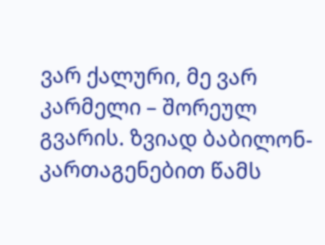ვარ ქალური, მე ვარ კარმელი – შორეულ გვარის. ზვიად ბაბილონ-კართაგენებით წამს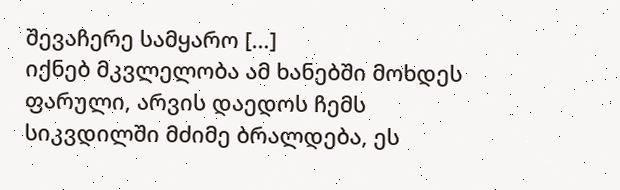შევაჩერე სამყარო […]
იქნებ მკვლელობა ამ ხანებში მოხდეს ფარული, არვის დაედოს ჩემს სიკვდილში მძიმე ბრალდება, ეს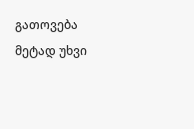გათოვება მეტად უხვი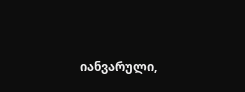იანვარული,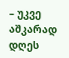– უკვე აშკარად დღეს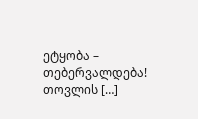ეტყობა – თებერვალდება! თოვლის […]